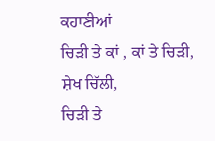ਕਹਾਣੀਆਂ
ਚਿਡ਼ੀ ਤੇ ਕਾਂ , ਕਾਂ ਤੇ ਚਿਡ਼ੀ,
ਸ਼ੇਖ ਚਿੱਲੀ,
ਚਿਡ਼ੀ ਤੇ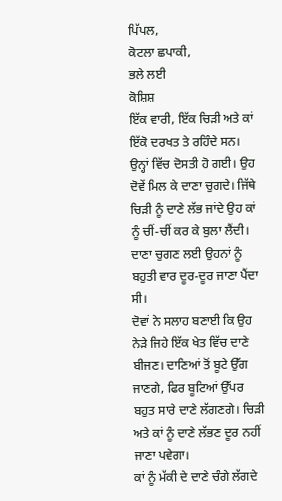ਪਿੱਪਲ,
ਕੋਟਲਾ ਛਪਾਕੀ,
ਭਲੇ ਲਈ
ਕੋਸ਼ਿਸ਼
ਇੱਕ ਵਾਰੀ, ਇੱਕ ਚਿਡ਼ੀ ਅਤੇ ਕਾਂ ਇੱਕੋ ਦਰਖਤ ਤੇ ਰਹਿੰਦੇ ਸਨ। ਉਨ੍ਹਾਂ ਵਿੱਚ ਦੋਸਤੀ ਹੋ ਗਈ। ਉਹ ਦੋਵੇਂ ਮਿਲ ਕੇ ਦਾਣਾ ਚੁਗਦੇ। ਜਿੱਥੇ ਚਿਡ਼ੀ ਨੂੰ ਦਾਣੇ ਲੱਭ ਜਾਂਦੇ ਉਹ ਕਾਂ ਨੂੰ ਚੀਂ-ਚੀਂ ਕਰ ਕੇ ਬੁਲਾ ਲੈਂਦੀ। ਦਾਣਾ ਚੁਗਣ ਲਈ ਉਹਨਾਂ ਨੂੰ ਬਹੁਤੀ ਵਾਰ ਦੂਰ-ਦੂਰ ਜਾਣਾ ਪੈਂਦਾ ਸੀ।
ਦੋਵਾਂ ਨੇ ਸਲਾਹ ਬਣਾਈ ਕਿ ਉਹ ਨੇਡ਼ੇ ਜਿਹੇ ਇੱਕ ਖੇਤ ਵਿੱਚ ਦਾਣੇ ਬੀਜਣ। ਦਾਣਿਆਂ ਤੋਂ ਬੂਟੇ ਉੱਗ ਜਾਣਗੇ, ਫਿਰ ਬੂਟਿਆਂ ਉੱਪਰ ਬਹੁਤ ਸਾਰੇ ਦਾਣੇ ਲੱਗਣਗੇ। ਚਿਡ਼ੀ ਅਤੇ ਕਾਂ ਨੂੰ ਦਾਣੇ ਲੱਭਣ ਦੂਰ ਨਹੀਂ ਜਾਣਾ ਪਵੇਗਾ।
ਕਾਂ ਨੂੰ ਮੱਕੀ ਦੇ ਦਾਣੇ ਚੰਗੇ ਲੱਗਦੇ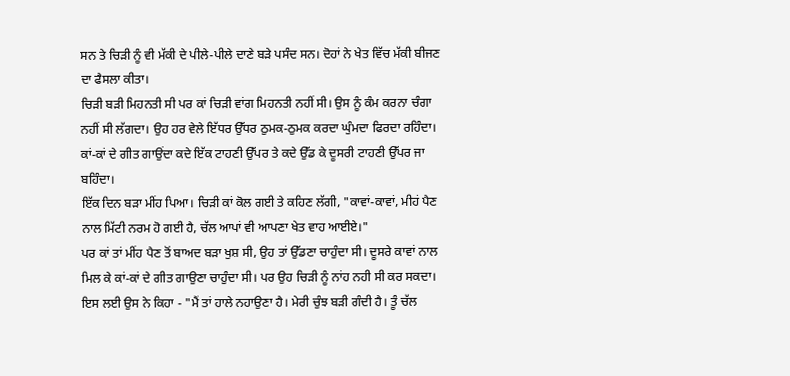ਸਨ ਤੇ ਚਿਡ਼ੀ ਨੂੰ ਵੀ ਮੱਕੀ ਦੇ ਪੀਲੇ-ਪੀਲੇ ਦਾਣੇ ਬਡ਼ੇ ਪਸੰਦ ਸਨ। ਦੋਹਾਂ ਨੇ ਖੇਤ ਵਿੱਚ ਮੱਕੀ ਬੀਜਣ ਦਾ ਫੈਸਲਾ ਕੀਤਾ।
ਚਿਡ਼ੀ ਬਡ਼ੀ ਮਿਹਨਤੀ ਸੀ ਪਰ ਕਾਂ ਚਿਡ਼ੀ ਵਾਂਗ ਮਿਹਨਤੀ ਨਹੀਂ ਸੀ। ਉਸ ਨੂੰ ਕੰਮ ਕਰਨਾ ਚੰਗਾ ਨਹੀਂ ਸੀ ਲੱਗਦਾ। ਉਹ ਹਰ ਵੇਲੇ ਇੱਧਰ ਉੱਧਰ ਠੁਮਕ-ਠੁਮਕ ਕਰਦਾ ਘੁੰਮਦਾ ਫਿਰਦਾ ਰਹਿੰਦਾ। ਕਾਂ-ਕਾਂ ਦੇ ਗੀਤ ਗਾਉਂਦਾ ਕਦੇ ਇੱਕ ਟਾਹਣੀ ਉੱਪਰ ਤੇ ਕਦੇ ਉੱਡ ਕੇ ਦੂਸਰੀ ਟਾਹਣੀ ਉੱਪਰ ਜਾ ਬਹਿੰਦਾ।
ਇੱਕ ਦਿਨ ਬਡ਼ਾ ਮੀਂਹ ਪਿਆ। ਚਿਡ਼ੀ ਕਾਂ ਕੋਲ ਗਈ ਤੇ ਕਹਿਣ ਲੱਗੀ, "ਕਾਵਾਂ-ਕਾਵਾਂ, ਮੀਹਂ ਪੈਣ ਨਾਲ ਮਿੱਟੀ ਨਰਮ ਹੋ ਗਈ ਹੈ, ਚੱਲ ਆਪਾਂ ਵੀ ਆਪਣਾ ਖੇਤ ਵਾਹ ਆਈਏ।"
ਪਰ ਕਾਂ ਤਾਂ ਮੀਂਹ ਪੈਣ ਤੋਂ ਬਾਅਦ ਬਡ਼ਾ ਖੁਸ਼ ਸੀ, ਉਹ ਤਾਂ ਉੱਡਣਾ ਚਾਹੁੰਦਾ ਸੀ। ਦੂਸਰੇ ਕਾਵਾਂ ਨਾਲ ਮਿਲ ਕੇ ਕਾਂ-ਕਾਂ ਦੇ ਗੀਤ ਗਾਉਣਾ ਚਾਹੁੰਦਾ ਸੀ। ਪਰ ਉਹ ਚਿਡ਼ੀ ਨੂੰ ਨਾਂਹ ਨਹੀ ਸੀ ਕਰ ਸਕਦਾ। ਇਸ ਲਈ ਉਸ ਨੇ ਕਿਹਾ - "ਮੈਂ ਤਾਂ ਹਾਲੇ ਨਹਾਉਣਾ ਹੈ। ਮੇਰੀ ਚੁੰਝ ਬਡ਼ੀ ਗੰਦੀ ਹੈ। ਤੂੰ ਚੱਲ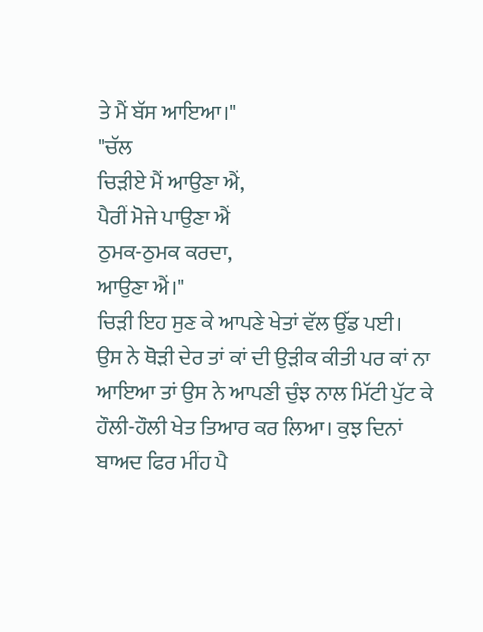ਤੇ ਮੈਂ ਬੱਸ ਆਇਆ।"
"ਚੱਲ
ਚਿਡ਼ੀਏ ਮੈਂ ਆਉਣਾ ਐਂ,
ਪੈਰੀਂ ਮੋਜੇ ਪਾਉਣਾ ਐਂ
ਠੁਮਕ-ਠੁਮਕ ਕਰਦਾ,
ਆਉਣਾ ਐਂ।"
ਚਿਡ਼ੀ ਇਹ ਸੁਣ ਕੇ ਆਪਣੇ ਖੇਤਾਂ ਵੱਲ ਉੱਡ ਪਈ।
ਉਸ ਨੇ ਥੋਡ਼ੀ ਦੇਰ ਤਾਂ ਕਾਂ ਦੀ ਉਡ਼ੀਕ ਕੀਤੀ ਪਰ ਕਾਂ ਨਾ ਆਇਆ ਤਾਂ ਉਸ ਨੇ ਆਪਣੀ ਚੁੰਝ ਨਾਲ ਮਿੱਟੀ ਪੁੱਟ ਕੇ ਹੌਲੀ-ਹੌਲੀ ਖੇਤ ਤਿਆਰ ਕਰ ਲਿਆ। ਕੁਝ ਦਿਨਾਂ ਬਾਅਦ ਫਿਰ ਮੀਂਹ ਪੈ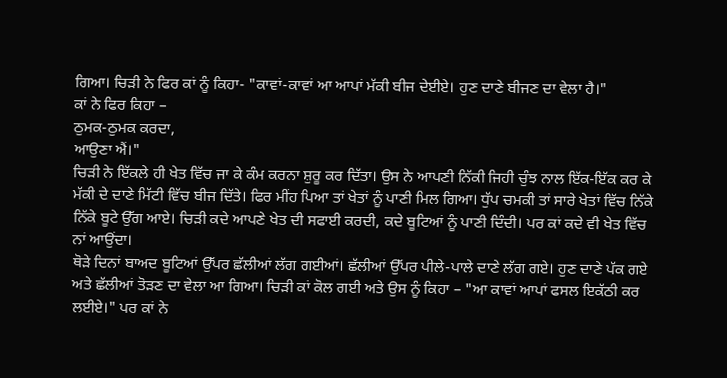ਗਿਆ। ਚਿਡ਼ੀ ਨੇ ਫਿਰ ਕਾਂ ਨੂੰ ਕਿਹਾ- "ਕਾਵਾਂ-ਕਾਵਾਂ ਆ ਆਪਾਂ ਮੱਕੀ ਬੀਜ ਦੇਈਏ। ਹੁਣ ਦਾਣੇ ਬੀਜਣ ਦਾ ਵੇਲਾ ਹੈ।"
ਕਾਂ ਨੇ ਫਿਰ ਕਿਹਾ –
ਠੁਮਕ-ਠੁਮਕ ਕਰਦਾ,
ਆਉਣਾ ਐਂ।"
ਚਿਡ਼ੀ ਨੇ ਇੱਕਲੇ ਹੀ ਖੇਤ ਵਿੱਚ ਜਾ ਕੇ ਕੰਮ ਕਰਨਾ ਸ਼ੁਰੂ ਕਰ ਦਿੱਤਾ। ਉਸ ਨੇ ਆਪਣੀ ਨਿੱਕੀ ਜਿਹੀ ਚੁੰਝ ਨਾਲ ਇੱਕ-ਇੱਕ ਕਰ ਕੇ ਮੱਕੀ ਦੇ ਦਾਣੇ ਮਿੱਟੀ ਵਿੱਚ ਬੀਜ ਦਿੱਤੇ। ਫਿਰ ਮੀਂਹ ਪਿਆ ਤਾਂ ਖੇਤਾਂ ਨੂੰ ਪਾਣੀ ਮਿਲ ਗਿਆ। ਧੁੱਪ ਚਮਕੀ ਤਾਂ ਸਾਰੇ ਖੇਤਾਂ ਵਿੱਚ ਨਿੱਕੇ ਨਿੱਕੇ ਬੂਟੇ ਉੱਗ ਆਏ। ਚਿਡ਼ੀ ਕਦੇ ਆਪਣੇ ਖੇਤ ਦੀ ਸਫਾਈ ਕਰਦੀ, ਕਦੇ ਬੂਟਿਆਂ ਨੂੰ ਪਾਣੀ ਦਿੰਦੀ। ਪਰ ਕਾਂ ਕਦੇ ਵੀ ਖੇਤ ਵਿੱਚ ਨਾਂ ਆਉਂਦਾ।
ਥੋਡ਼ੇ ਦਿਨਾਂ ਬਾਅਦ ਬੂਟਿਆਂ ਉੱਪਰ ਛੱਲੀਆਂ ਲੱਗ ਗਈਆਂ। ਛੱਲੀਆਂ ਉੱਪਰ ਪੀਲੇ-ਪਾਲੇ ਦਾਣੇ ਲੱਗ ਗਏ। ਹੁਣ ਦਾਣੇ ਪੱਕ ਗਏ ਅਤੇ ਛੱਲੀਆਂ ਤੋਡ਼ਣ ਦਾ ਵੇਲਾ ਆ ਗਿਆ। ਚਿਡ਼ੀ ਕਾਂ ਕੋਲ ਗਈ ਅਤੇ ਉਸ ਨੂੰ ਕਿਹਾ – "ਆ ਕਾਵਾਂ ਆਪਾਂ ਫਸਲ ਇਕੱਠੀ ਕਰ ਲਈਏ।" ਪਰ ਕਾਂ ਨੇ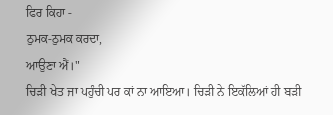ਫਿਰ ਕਿਹਾ -
ਠੁਮਕ-ਠੁਮਕ ਕਰਦਾ,
ਆਉਣਾ ਐਂ।"
ਚਿਡ਼ੀ ਖੇਤ ਜਾ ਪਹੁੰਚੀ ਪਰ ਕਾਂ ਨਾ ਆਇਆ। ਚਿਡ਼ੀ ਨੇ ਇਕੱਲਿਆਂ ਹੀ ਬਡ਼ੀ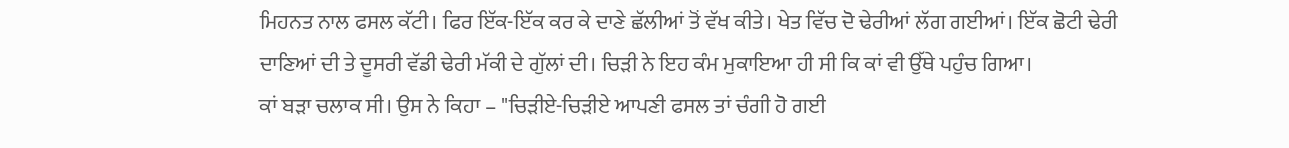ਮਿਹਨਤ ਨਾਲ ਫਸਲ ਕੱਟੀ। ਫਿਰ ਇੱਕ-ਇੱਕ ਕਰ ਕੇ ਦਾਣੇ ਛੱਲੀਆਂ ਤੋਂ ਵੱਖ ਕੀਤੇ। ਖੇਤ ਵਿੱਚ ਦੋ ਢੇਰੀਆਂ ਲੱਗ ਗਈਆਂ। ਇੱਕ ਛੋਟੀ ਢੇਰੀ ਦਾਣਿਆਂ ਦੀ ਤੇ ਦੂਸਰੀ ਵੱਡੀ ਢੇਰੀ ਮੱਕੀ ਦੇ ਗੁੱਲਾਂ ਦੀ। ਚਿਡ਼ੀ ਨੇ ਇਹ ਕੰਮ ਮੁਕਾਇਆ ਹੀ ਸੀ ਕਿ ਕਾਂ ਵੀ ਉੱਥੇ ਪਹੁੰਚ ਗਿਆ।
ਕਾਂ ਬਡ਼ਾ ਚਲਾਕ ਸੀ। ਉਸ ਨੇ ਕਿਹਾ – "ਚਿਡ਼ੀਏ-ਚਿਡ਼ੀਏ ਆਪਣੀ ਫਸਲ ਤਾਂ ਚੰਗੀ ਹੋ ਗਈ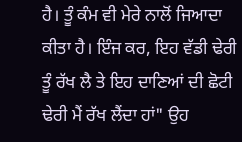ਹੈ। ਤੂੰ ਕੰਮ ਵੀ ਮੇਰੇ ਨਾਲੋਂ ਜਿਆਦਾ ਕੀਤਾ ਹੈ। ਇੰਜ ਕਰ, ਇਹ ਵੱਡੀ ਢੇਰੀ ਤੂੰ ਰੱਖ ਲੈ ਤੇ ਇਹ ਦਾਣਿਆਂ ਦੀ ਛੋਟੀ ਢੇਰੀ ਮੈਂ ਰੱਖ ਲੈਂਦਾ ਹਾਂ" ਉਹ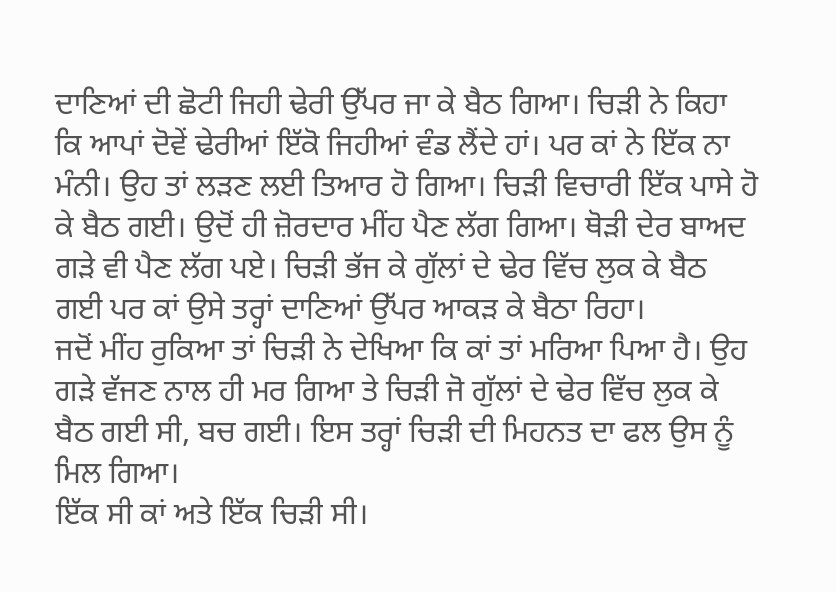ਦਾਣਿਆਂ ਦੀ ਛੋਟੀ ਜਿਹੀ ਢੇਰੀ ਉੱਪਰ ਜਾ ਕੇ ਬੈਠ ਗਿਆ। ਚਿਡ਼ੀ ਨੇ ਕਿਹਾ ਕਿ ਆਪਾਂ ਦੋਵੇਂ ਢੇਰੀਆਂ ਇੱਕੋ ਜਿਹੀਆਂ ਵੰਡ ਲੈਂਦੇ ਹਾਂ। ਪਰ ਕਾਂ ਨੇ ਇੱਕ ਨਾ ਮੰਨੀ। ਉਹ ਤਾਂ ਲਡ਼ਣ ਲਈ ਤਿਆਰ ਹੋ ਗਿਆ। ਚਿਡ਼ੀ ਵਿਚਾਰੀ ਇੱਕ ਪਾਸੇ ਹੋ ਕੇ ਬੈਠ ਗਈ। ਉਦੋਂ ਹੀ ਜ਼ੋਰਦਾਰ ਮੀਂਹ ਪੈਣ ਲੱਗ ਗਿਆ। ਥੋਡ਼ੀ ਦੇਰ ਬਾਅਦ ਗਡ਼ੇ ਵੀ ਪੈਣ ਲੱਗ ਪਏ। ਚਿਡ਼ੀ ਭੱਜ ਕੇ ਗੁੱਲਾਂ ਦੇ ਢੇਰ ਵਿੱਚ ਲੁਕ ਕੇ ਬੈਠ ਗਈ ਪਰ ਕਾਂ ਉਸੇ ਤਰ੍ਹਾਂ ਦਾਣਿਆਂ ਉੱਪਰ ਆਕਡ਼ ਕੇ ਬੈਠਾ ਰਿਹਾ।
ਜਦੋਂ ਮੀਂਹ ਰੁਕਿਆ ਤਾਂ ਚਿਡ਼ੀ ਨੇ ਦੇਖਿਆ ਕਿ ਕਾਂ ਤਾਂ ਮਰਿਆ ਪਿਆ ਹੈ। ਉਹ ਗਡ਼ੇ ਵੱਜਣ ਨਾਲ ਹੀ ਮਰ ਗਿਆ ਤੇ ਚਿਡ਼ੀ ਜੋ ਗੁੱਲਾਂ ਦੇ ਢੇਰ ਵਿੱਚ ਲੁਕ ਕੇ ਬੈਠ ਗਈ ਸੀ, ਬਚ ਗਈ। ਇਸ ਤਰ੍ਹਾਂ ਚਿਡ਼ੀ ਦੀ ਮਿਹਨਤ ਦਾ ਫਲ ਉਸ ਨੂੰ ਮਿਲ ਗਿਆ।
ਇੱਕ ਸੀ ਕਾਂ ਅਤੇ ਇੱਕ ਚਿਡ਼ੀ ਸੀ।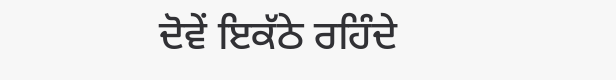ਦੋਵੇਂ ਇਕੱਠੇ ਰਹਿੰਦੇ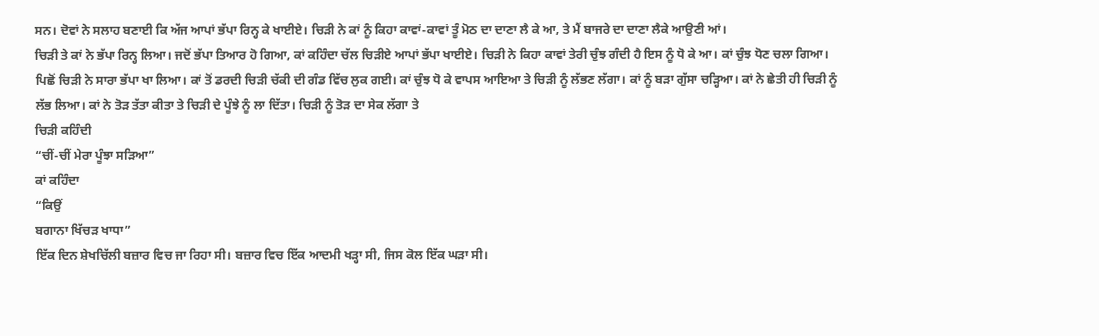ਸਨ। ਦੋਵਾਂ ਨੇ ਸਲਾਹ ਬਣਾਈ ਕਿ ਅੱਜ ਆਪਾਂ ਭੱਪਾ ਰਿਨ੍ਹ ਕੇ ਖਾਈਏ। ਚਿਡ਼ੀ ਨੇ ਕਾਂ ਨੂੰ ਕਿਹਾ ਕਾਵਾਂ-ਕਾਵਾਂ ਤੂੰ ਮੋਠ ਦਾ ਦਾਣਾ ਲੈ ਕੇ ਆ, ਤੇ ਮੈਂ ਬਾਜਰੇ ਦਾ ਦਾਣਾ ਲੈਕੇ ਆਉਣੀ ਆਂ।
ਚਿਡ਼ੀ ਤੇ ਕਾਂ ਨੇ ਭੱਪਾ ਰਿਨ੍ਹ ਲਿਆ। ਜਦੋਂ ਭੱਪਾ ਤਿਆਰ ਹੋ ਗਿਆ, ਕਾਂ ਕਹਿੰਦਾ ਚੱਲ ਚਿਡ਼ੀਏ ਆਪਾਂ ਭੱਪਾ ਖਾਈਏ। ਚਿਡ਼ੀ ਨੇ ਕਿਹਾ ਕਾਵਾਂ ਤੇਰੀ ਚੁੰਝ ਗੰਦੀ ਹੈ ਇਸ ਨੂੰ ਧੋ ਕੇ ਆ। ਕਾਂ ਚੁੰਝ ਧੋਣ ਚਲਾ ਗਿਆ। ਪਿਛੋਂ ਚਿਡ਼ੀ ਨੇ ਸਾਰਾ ਭੱਪਾ ਖਾ ਲਿਆ। ਕਾਂ ਤੋਂ ਡਰਦੀ ਚਿਡ਼ੀ ਚੱਕੀ ਦੀ ਗੰਡ ਵਿੱਚ ਲੁਕ ਗਈ। ਕਾਂ ਚੁੰਝ ਧੋ ਕੇ ਵਾਪਸ ਆਇਆ ਤੇ ਚਿਡ਼ੀ ਨੂੰ ਲੱਭਣ ਲੱਗਾ। ਕਾਂ ਨੂੰ ਬਡ਼ਾ ਗੁੱਸਾ ਚਡ਼੍ਹਿਆ। ਕਾਂ ਨੇ ਛੇਤੀ ਹੀ ਚਿਡ਼ੀ ਨੂੰ ਲੱਭ ਲਿਆ। ਕਾਂ ਨੇ ਤੋਡ਼ ਤੱਤਾ ਕੀਤਾ ਤੇ ਚਿਡ਼ੀ ਦੇ ਪੂੰਝੇ ਨੂੰ ਲਾ ਦਿੱਤਾ। ਚਿਡ਼ੀ ਨੂੰ ਤੋਡ਼ ਦਾ ਸੇਕ ਲੱਗਾ ਤੇ
ਚਿਡ਼ੀ ਕਹਿੰਦੀ
“ਚੀਂ-ਚੀਂ ਮੇਰਾ ਪੂੰਝਾ ਸਡ਼ਿਆ”
ਕਾਂ ਕਹਿੰਦਾ
“ਕਿਉਂ
ਬਗਾਨਾ ਖਿੱਚਡ਼ ਖਾਧਾ”
ਇੱਕ ਦਿਨ ਸ਼ੇਖਚਿੱਲੀ ਬਜ਼ਾਰ ਵਿਚ ਜਾ ਰਿਹਾ ਸੀ। ਬਜ਼ਾਰ ਵਿਚ ਇੱਕ ਆਦਮੀ ਖਡ਼੍ਹਾ ਸੀ, ਜਿਸ ਕੋਲ ਇੱਕ ਘਡ਼ਾ ਸੀ।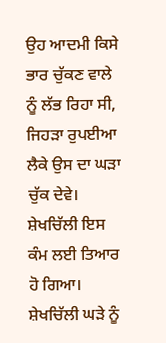ਉਹ ਆਦਮੀ ਕਿਸੇ ਭਾਰ ਚੁੱਕਣ ਵਾਲੇ ਨੂੰ ਲੱਭ ਰਿਹਾ ਸੀ, ਜਿਹਡ਼ਾ ਰੁਪਈਆ ਲੈਕੇ ਉਸ ਦਾ ਘਡ਼ਾ ਚੁੱਕ ਦੇਵੇ। ਸ਼ੇਖਚਿੱਲੀ ਇਸ ਕੰਮ ਲਈ ਤਿਆਰ ਹੋ ਗਿਆ। ਸ਼ੇਖਚਿੱਲੀ ਘਡ਼ੇ ਨੂੰ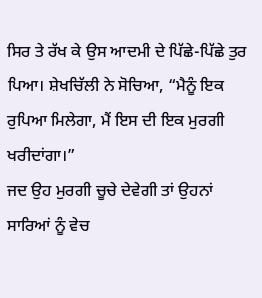ਸਿਰ ਤੇ ਰੱਖ ਕੇ ਉਸ ਆਦਮੀ ਦੇ ਪਿੱਛੇ-ਪਿੱਛੇ ਤੁਰ ਪਿਆ। ਸ਼ੇਖਚਿੱਲੀ ਨੇ ਸੋਚਿਆ, “ਮੈਨੂੰ ਇਕ ਰੁਪਿਆ ਮਿਲੇਗਾ, ਮੈਂ ਇਸ ਦੀ ਇਕ ਮੁਰਗੀ ਖਰੀਦਾਂਗਾ।”
ਜਦ ਉਹ ਮੁਰਗੀ ਚੂਚੇ ਦੇਵੇਗੀ ਤਾਂ ਉਹਨਾਂ ਸਾਰਿਆਂ ਨੂੰ ਵੇਚ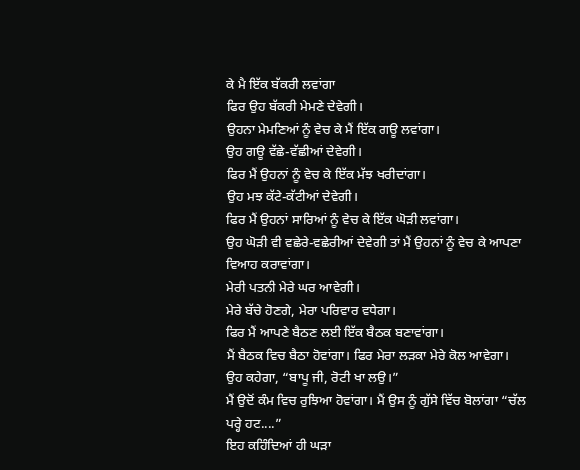ਕੇ ਮੈ ਇੱਕ ਬੱਕਰੀ ਲਵਾਂਗਾ
ਫਿਰ ਉਹ ਬੱਕਰੀ ਮੇਮਣੇ ਦੇਵੇਗੀ।
ਉਹਨਾ ਮੇਮਣਿਆਂ ਨੂੰ ਵੇਚ ਕੇ ਮੈਂ ਇੱਕ ਗਊ ਲਵਾਂਗਾ।
ਉਹ ਗਊ ਵੱਛੇ-ਵੱਛੀਆਂ ਦੇਵੇਗੀ।
ਫਿਰ ਮੈਂ ਉਹਨਾਂ ਨੂੰ ਵੇਚ ਕੇ ਇੱਕ ਮੱਝ ਖਰੀਦਾਂਗਾ।
ਉਹ ਮਝ ਕੱਟੇ-ਕੱਟੀਆਂ ਦੇਵੇਗੀ।
ਫਿਰ ਮੈਂ ਉਹਨਾਂ ਸਾਰਿਆਂ ਨੂੰ ਵੇਚ ਕੇ ਇੱਕ ਘੋਡ਼ੀ ਲਵਾਂਗਾ।
ਉਹ ਘੋਡ਼ੀ ਵੀ ਵਛੇਰੇ-ਵਛੇਰੀਆਂ ਦੇਵੇਗੀ ਤਾਂ ਮੈਂ ਉਹਨਾਂ ਨੂੰ ਵੇਚ ਕੇ ਆਪਣਾ ਵਿਆਹ ਕਰਾਵਾਂਗਾ।
ਮੇਰੀ ਪਤਨੀ ਮੇਰੇ ਘਰ ਆਵੇਗੀ।
ਮੇਰੇ ਬੱਚੇ ਹੋਣਗੇ, ਮੇਰਾ ਪਰਿਵਾਰ ਵਧੇਗਾ।
ਫਿਰ ਮੈਂ ਆਪਣੇ ਬੈਠਣ ਲਈ ਇੱਕ ਬੈਠਕ ਬਣਾਵਾਂਗਾ।
ਮੈਂ ਬੈਠਕ ਵਿਚ ਬੈਠਾ ਹੋਵਾਂਗਾ। ਫਿਰ ਮੇਰਾ ਲਡ਼ਕਾ ਮੇਰੇ ਕੋਲ ਆਵੇਗਾ।
ਉਹ ਕਹੇਗਾ, “ਬਾਪੂ ਜੀ, ਰੋਟੀ ਖਾ ਲਉ।”
ਮੈਂ ਉਦੋਂ ਕੰਮ ਵਿਚ ਰੁਝਿਆ ਹੋਵਾਂਗਾ। ਮੈਂ ਉਸ ਨੂੰ ਗੁੱਸੇ ਵਿੱਚ ਬੋਲਾਂਗਾ “ਚੱਲ ਪਰ੍ਹੇ ਹਟ....”
ਇਹ ਕਹਿੰਦਿਆਂ ਹੀ ਘਡ਼ਾ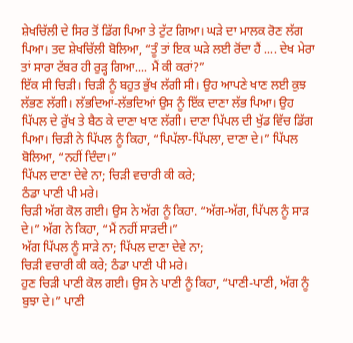ਸ਼ੇਖਚਿੱਲੀ ਦੇ ਸਿਰ ਤੋਂ ਡਿੱਗ ਪਿਆ ਤੇ ਟੁੱਟ ਗਿਆ। ਘਡ਼ੇ ਦਾ ਮਾਲਕ ਰੋਣ ਲੱਗ ਪਿਆ। ਤਦ ਸ਼ੇਖਚਿੱਲੀ ਬੋਲਿਆ, “ਤੂੰ ਤਾਂ ਇਕ ਘਡ਼ੇ ਲਈ ਰੋਂਦਾ ਹੈਂ .... ਦੇਖ ਮੇਰਾ ਤਾਂ ਸਾਰਾ ਟੱਬਰ ਹੀ ਰੁਡ਼੍ਹ ਗਿਆ.... ਮੈਂ ਕੀ ਕਰਾਂ?”
ਇੱਕ ਸੀ ਚਿਡ਼ੀ। ਚਿਡ਼ੀ ਨੂੰ ਬਹੁਤ ਭੁੱਖ ਲੱਗੀ ਸੀ। ਉਹ ਆਪਣੇ ਖਾਣ ਲਈ ਕੁਝ ਲੱਭਣ ਲੱਗੀ। ਲੱਭਦਿਆਂ-ਲੱਭਦਿਆਂ ਉਸ ਨੂੰ ਇੱਕ ਦਾਣਾ ਲੱਭ ਪਿਆ। ਉਹ ਪਿੱਪਲ ਦੇ ਰੁੱਖ ਤੇ ਬੈਠ ਕੇ ਦਾਣਾ ਖਾਣ ਲੱਗੀ। ਦਾਣਾ ਪਿੱਪਲ ਦੀ ਖੁੱਡ ਵਿੱਚ ਡਿੱਗ ਪਿਆ। ਚਿਡ਼ੀ ਨੇ ਪਿੱਪਲ ਨੂੰ ਕਿਹਾ, “ਪਿਪੱਲਾ-ਪਿੱਪਲਾ, ਦਾਣਾ ਦੇ।” ਪਿੱਪਲ ਬੋਲਿਆ, “ਨਹੀਂ ਦਿੰਦਾ।”
ਪਿੱਪਲ ਦਾਣਾ ਦੇਵੇ ਨਾ; ਚਿਡ਼ੀ ਵਚਾਰੀ ਕੀ ਕਰੇ;
ਠੰਡਾ ਪਾਣੀ ਪੀ ਮਰੇ।
ਚਿਡ਼ੀ ਅੱਗ ਕੋਲ ਗਈ। ਉਸ ਨੇ ਅੱਗ ਨੂੰ ਕਿਹਾ. “ਅੱਗ-ਅੱਗ, ਪਿੱਪਲ ਨੂੰ ਸਾਡ਼ ਦੇ।” ਅੱਗ ਨੇ ਕਿਹਾ, “ਮੈਂ ਨਹੀਂ ਸਾਡ਼ਦੀ।”
ਅੱਗ ਪਿੱਪਲ ਨੂੰ ਸਾਡ਼ੇ ਨਾ; ਪਿੱਪਲ ਦਾਣਾ ਦੇਵੇ ਨਾ;
ਚਿਡ਼ੀ ਵਚਾਰੀ ਕੀ ਕਰੇ; ਠੰਡਾ ਪਾਣੀ ਪੀ ਮਰੇ।
ਹੁਣ ਚਿਡ਼ੀ ਪਾਣੀ ਕੋਲ ਗਈ। ਉਸ ਨੇ ਪਾਣੀ ਨੂੰ ਕਿਹਾ, “ਪਾਣੀ-ਪਾਣੀ, ਅੱਗ ਨੂੰ ਬੁਝਾ ਦੇ।” ਪਾਣੀ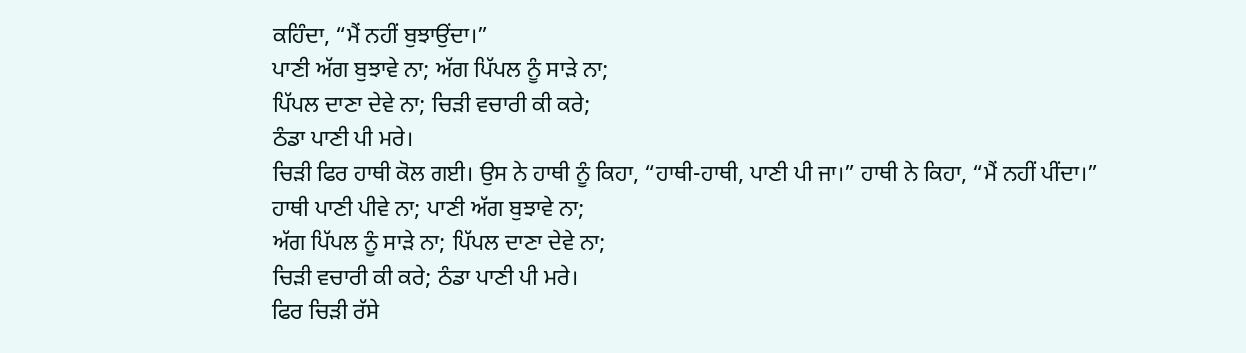ਕਹਿੰਦਾ, “ਮੈਂ ਨਹੀਂ ਬੁਝਾਉਂਦਾ।”
ਪਾਣੀ ਅੱਗ ਬੁਝਾਵੇ ਨਾ; ਅੱਗ ਪਿੱਪਲ ਨੂੰ ਸਾਡ਼ੇ ਨਾ;
ਪਿੱਪਲ ਦਾਣਾ ਦੇਵੇ ਨਾ; ਚਿਡ਼ੀ ਵਚਾਰੀ ਕੀ ਕਰੇ;
ਠੰਡਾ ਪਾਣੀ ਪੀ ਮਰੇ।
ਚਿਡ਼ੀ ਫਿਰ ਹਾਥੀ ਕੋਲ ਗਈ। ਉਸ ਨੇ ਹਾਥੀ ਨੂੰ ਕਿਹਾ, “ਹਾਥੀ-ਹਾਥੀ, ਪਾਣੀ ਪੀ ਜਾ।” ਹਾਥੀ ਨੇ ਕਿਹਾ, “ਮੈਂ ਨਹੀਂ ਪੀਂਦਾ।”
ਹਾਥੀ ਪਾਣੀ ਪੀਵੇ ਨਾ; ਪਾਣੀ ਅੱਗ ਬੁਝਾਵੇ ਨਾ;
ਅੱਗ ਪਿੱਪਲ ਨੂੰ ਸਾਡ਼ੇ ਨਾ; ਪਿੱਪਲ ਦਾਣਾ ਦੇਵੇ ਨਾ;
ਚਿਡ਼ੀ ਵਚਾਰੀ ਕੀ ਕਰੇ; ਠੰਡਾ ਪਾਣੀ ਪੀ ਮਰੇ।
ਫਿਰ ਚਿਡ਼ੀ ਰੱਸੇ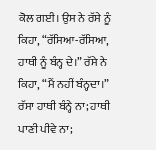ਕੋਲ ਗਈ। ਉਸ ਨੇ ਰੱਸੇ ਨੂੰ ਕਿਹਾ, “ਰੱਸਿਆ-ਰੱਸਿਆ, ਹਾਥੀ ਨੂੰ ਬੰਨ੍ਹ ਦੇ।” ਰੱਸੇ ਨੇ ਕਿਹਾ, “ਮੈਂ ਨਹੀਂ ਬੰਨ੍ਹਦਾ।”
ਰੱਸਾ ਹਾਥੀ ਬੰਨ੍ਹੇ ਨਾ; ਹਾਥੀ ਪਾਣੀ ਪੀਵੇ ਨਾ;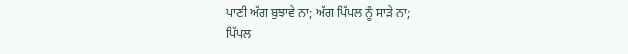ਪਾਣੀ ਅੱਗ ਬੁਝਾਵੇ ਨਾ; ਅੱਗ ਪਿੱਪਲ ਨੂੰ ਸਾਡ਼ੇ ਨਾ;
ਪਿੱਪਲ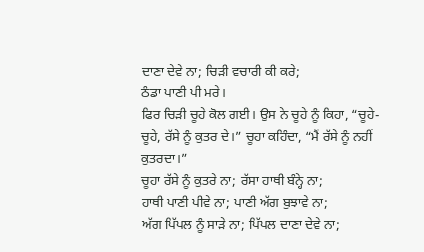ਦਾਣਾ ਦੇਵੇ ਨਾ; ਚਿਡ਼ੀ ਵਚਾਰੀ ਕੀ ਕਰੇ;
ਠੰਡਾ ਪਾਣੀ ਪੀ ਮਰੇ।
ਫਿਰ ਚਿਡ਼ੀ ਚੂਹੇ ਕੋਲ ਗਈ। ਉਸ ਨੇ ਚੂਹੇ ਨੂੰ ਕਿਹਾ, “ਚੂਹੇ-ਚੂਹੇ, ਰੱਸੇ ਨੂੰ ਕੁਤਰ ਦੇ।” ਚੂਹਾ ਕਹਿੰਦਾ, “ਮੈਂ ਰੱਸੇ ਨੂੰ ਨਹੀਂ ਕੁਤਰਦਾ।”
ਚੂਹਾ ਰੱਸੇ ਨੂੰ ਕੁਤਰੇ ਨਾ; ਰੱਸਾ ਹਾਥੀ ਬੰਨ੍ਹੇ ਨਾ;
ਹਾਥੀ ਪਾਣੀ ਪੀਵੇ ਨਾ; ਪਾਣੀ ਅੱਗ ਬੁਝਾਵੇ ਨਾ;
ਅੱਗ ਪਿੱਪਲ ਨੂੰ ਸਾਡ਼ੇ ਨਾ; ਪਿੱਪਲ ਦਾਣਾ ਦੇਵੇ ਨਾ;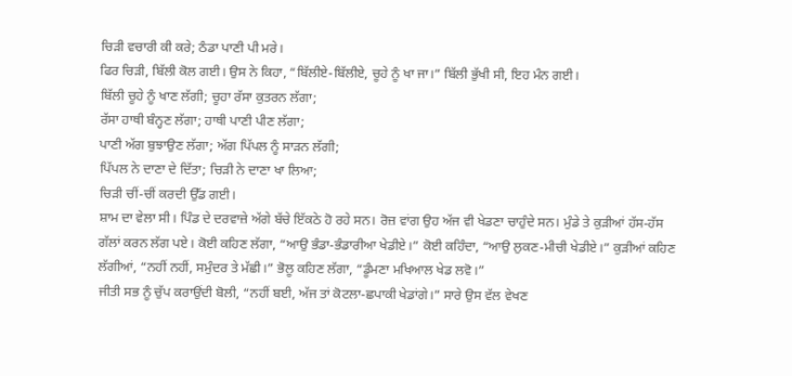ਚਿਡ਼ੀ ਵਚਾਰੀ ਕੀ ਕਰੇ; ਠੰਡਾ ਪਾਣੀ ਪੀ ਮਰੇ।
ਫਿਰ ਚਿਡ਼ੀ, ਬਿੱਲੀ ਕੋਲ ਗਈ। ਉਸ ਨੇ ਕਿਹਾ, “ਬਿੱਲੀਏ-ਬਿੱਲੀਏ, ਚੂਹੇ ਨੂੰ ਖਾ ਜਾ।” ਬਿੱਲੀ ਭੁੱਖੀ ਸੀ, ਇਹ ਮੰਨ ਗਈ।
ਬਿੱਲੀ ਚੂਹੇ ਨੂੰ ਖਾਣ ਲੱਗੀ; ਚੂਹਾ ਰੱਸਾ ਕੁਤਰਨ ਲੱਗਾ;
ਰੱਸਾ ਹਾਥੀ ਬੰਨ੍ਹਣ ਲੱਗਾ; ਹਾਥੀ ਪਾਣੀ ਪੀਣ ਲੱਗਾ;
ਪਾਣੀ ਅੱਗ ਬੁਝਾਉਣ ਲੱਗਾ; ਅੱਗ ਪਿੱਪਲ ਨੂੰ ਸਾਡ਼ਨ ਲੱਗੀ;
ਪਿੱਪਲ ਨੇ ਦਾਣਾ ਦੇ ਦਿੱਤਾ; ਚਿਡ਼ੀ ਨੇ ਦਾਣਾ ਖਾ ਲਿਆ;
ਚਿਡ਼ੀ ਚੀਂ-ਚੀਂ ਕਰਦੀ ਉੱਡ ਗਈ।
ਸ਼ਾਮ ਦਾ ਵੇਲਾ ਸੀ। ਪਿੰਡ ਦੇ ਦਰਵਾਜ਼ੇ ਅੱਗੇ ਬੱਚੇ ਇੱਕਠੇ ਹੋ ਰਹੇ ਸਨ। ਰੋਜ਼ ਵਾਂਗ ਉਹ ਅੱਜ ਵੀ ਖੇਡਣਾ ਚਾਹੁੰਦੇ ਸਨ। ਮੁੰਡੇ ਤੇ ਕੁਡ਼ੀਆਂ ਹੱਸ-ਹੱਸ ਗੱਲਾਂ ਕਰਨ ਲੱਗ ਪਏ। ਕੋਈ ਕਹਿਣ ਲੱਗਾ, “ਆਉ ਭੰਡਾ-ਭੰਡਾਰੀਆ ਖੇਡੀਏ।” ਕੋਈ ਕਹਿੰਦਾ, “ਆਉ ਲੁਕਣ-ਮੀਚੀ ਖੇਡੀਏ।” ਕੁਡ਼ੀਆਂ ਕਹਿਣ ਲੱਗੀਆਂ, “ਨਹੀਂ ਨਹੀਂ, ਸਮੁੰਦਰ ਤੇ ਮੱਛੀ।” ਭੋਲੂ ਕਹਿਣ ਲੱਗਾ, “ਡੂੰਮਣਾ ਮਖਿਆਲ ਖੇਡ ਲਵੋ।”
ਜੀਤੀ ਸਭ ਨੂੰ ਚੁੱਪ ਕਰਾਉਂਦੀ ਬੋਲੀ, “ਨਹੀਂ ਬਈ, ਅੱਜ ਤਾਂ ਕੋਟਲਾ-ਛਪਾਕੀ ਖੇਡਾਂਗੇ।” ਸਾਰੇ ਉਸ ਵੱਲ ਵੇਖਣ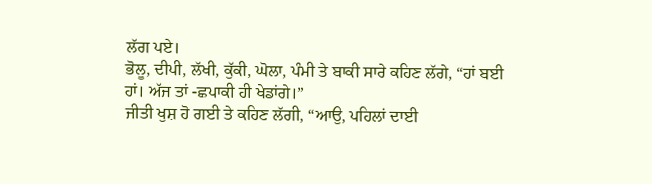ਲੱਗ ਪਏ।
ਭੋਲੂ, ਦੀਪੀ, ਲੱਖੀ, ਕੁੱਕੀ, ਘੋਲਾ, ਪੰਮੀ ਤੇ ਬਾਕੀ ਸਾਰੇ ਕਹਿਣ ਲੱਗੇ, “ਹਾਂ ਬਈ ਹਾਂ। ਅੱਜ ਤਾਂ -ਛਪਾਕੀ ਹੀ ਖੇਡਾਂਗੇ।”
ਜੀਤੀ ਖੁਸ਼ ਹੋ ਗਈ ਤੇ ਕਹਿਣ ਲੱਗੀ, “ਆਉ, ਪਹਿਲਾਂ ਦਾਈ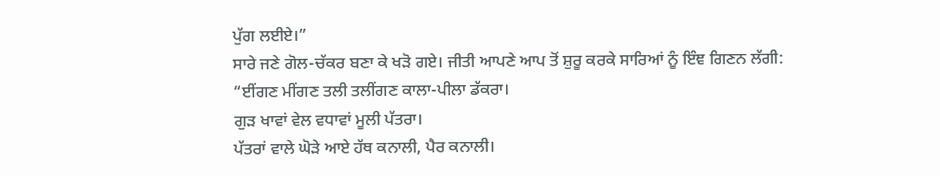ਪੁੱਗ ਲਈਏ।”
ਸਾਰੇ ਜਣੇ ਗੋਲ-ਚੱਕਰ ਬਣਾ ਕੇ ਖਡ਼ੋ ਗਏ। ਜੀਤੀ ਆਪਣੇ ਆਪ ਤੋਂ ਸ਼ੁਰੂ ਕਰਕੇ ਸਾਰਿਆਂ ਨੂੰ ਇੰਞ ਗਿਣਨ ਲੱਗੀ:
“ਈਂਗਣ ਮੀਂਗਣ ਤਲੀ ਤਲੀਂਗਣ ਕਾਲਾ-ਪੀਲਾ ਡੱਕਰਾ।
ਗੁਡ਼ ਖਾਵਾਂ ਵੇਲ ਵਧਾਵਾਂ ਮੂਲੀ ਪੱਤਰਾ।
ਪੱਤਰਾਂ ਵਾਲੇ ਘੋਡ਼ੇ ਆਏ ਹੱਥ ਕਨਾਲੀ, ਪੈਰ ਕਨਾਲੀ।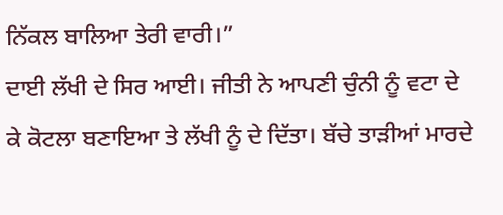ਨਿੱਕਲ ਬਾਲਿਆ ਤੇਰੀ ਵਾਰੀ।”
ਦਾਈ ਲੱਖੀ ਦੇ ਸਿਰ ਆਈ। ਜੀਤੀ ਨੇ ਆਪਣੀ ਚੁੰਨੀ ਨੂੰ ਵਟਾ ਦੇ ਕੇ ਕੋਟਲਾ ਬਣਾਇਆ ਤੇ ਲੱਖੀ ਨੂੰ ਦੇ ਦਿੱਤਾ। ਬੱਚੇ ਤਾਡ਼ੀਆਂ ਮਾਰਦੇ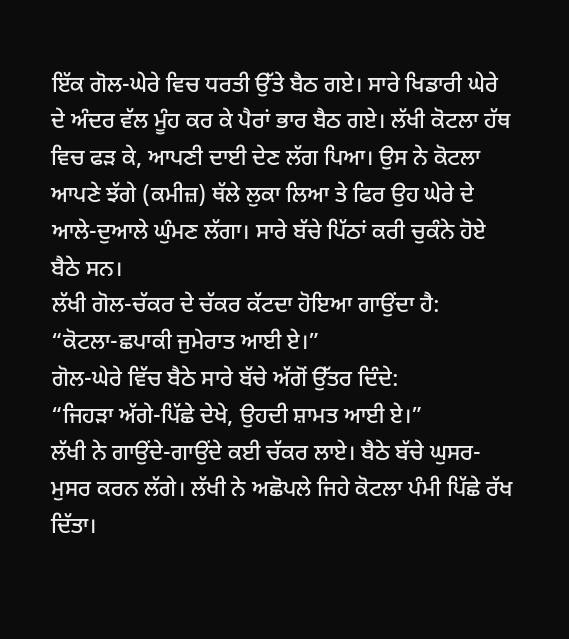ਇੱਕ ਗੋਲ-ਘੇਰੇ ਵਿਚ ਧਰਤੀ ਉੱਤੇ ਬੈਠ ਗਏ। ਸਾਰੇ ਖਿਡਾਰੀ ਘੇਰੇ ਦੇ ਅੰਦਰ ਵੱਲ ਮੂੰਹ ਕਰ ਕੇ ਪੈਰਾਂ ਭਾਰ ਬੈਠ ਗਏ। ਲੱਖੀ ਕੋਟਲਾ ਹੱਥ ਵਿਚ ਫਡ਼ ਕੇ, ਆਪਣੀ ਦਾਈ ਦੇਣ ਲੱਗ ਪਿਆ। ਉਸ ਨੇ ਕੋਟਲਾ ਆਪਣੇ ਝੱਗੇ (ਕਮੀਜ਼) ਥੱਲੇ ਲੁਕਾ ਲਿਆ ਤੇ ਫਿਰ ਉਹ ਘੇਰੇ ਦੇ ਆਲੇ-ਦੁਆਲੇ ਘੁੰਮਣ ਲੱਗਾ। ਸਾਰੇ ਬੱਚੇ ਪਿੱਠਾਂ ਕਰੀ ਚੁਕੰਨੇ ਹੋਏ ਬੈਠੇ ਸਨ।
ਲੱਖੀ ਗੋਲ-ਚੱਕਰ ਦੇ ਚੱਕਰ ਕੱਟਦਾ ਹੋਇਆ ਗਾਉਂਦਾ ਹੈ:
“ਕੋਟਲਾ-ਛਪਾਕੀ ਜੁਮੇਰਾਤ ਆਈ ਏ।”
ਗੋਲ-ਘੇਰੇ ਵਿੱਚ ਬੈਠੇ ਸਾਰੇ ਬੱਚੇ ਅੱਗੋਂ ਉੱਤਰ ਦਿੰਦੇ:
“ਜਿਹਡ਼ਾ ਅੱਗੇ-ਪਿੱਛੇ ਦੇਖੇ, ਉਹਦੀ ਸ਼ਾਮਤ ਆਈ ਏ।”
ਲੱਖੀ ਨੇ ਗਾਉਂਦੇ-ਗਾਉਂਦੇ ਕਈ ਚੱਕਰ ਲਾਏ। ਬੈਠੇ ਬੱਚੇ ਘੁਸਰ-ਮੁਸਰ ਕਰਨ ਲੱਗੇ। ਲੱਖੀ ਨੇ ਅਛੋਪਲੇ ਜਿਹੇ ਕੋਟਲਾ ਪੰਮੀ ਪਿੱਛੇ ਰੱਖ ਦਿੱਤਾ।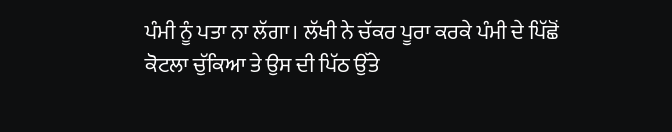ਪੰਮੀ ਨੂੰ ਪਤਾ ਨਾ ਲੱਗਾ। ਲੱਖੀ ਨੇ ਚੱਕਰ ਪੂਰਾ ਕਰਕੇ ਪੰਮੀ ਦੇ ਪਿੱਛੋਂ ਕੋਟਲਾ ਚੁੱਕਿਆ ਤੇ ਉਸ ਦੀ ਪਿੱਠ ਉੱਤੇ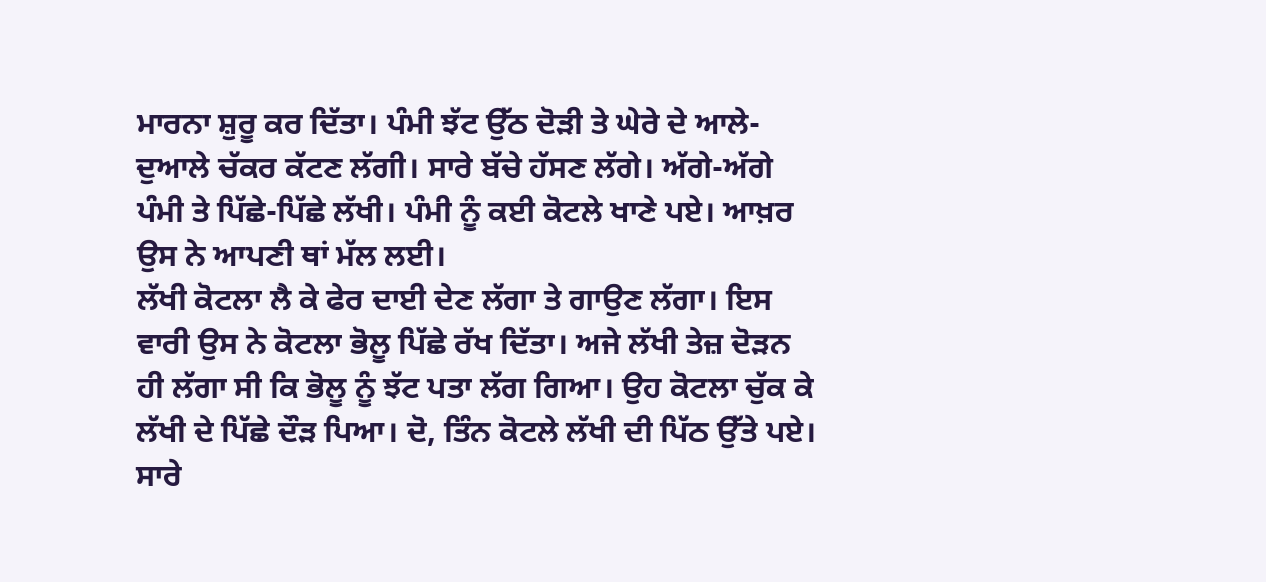ਮਾਰਨਾ ਸ਼ੁਰੂ ਕਰ ਦਿੱਤਾ। ਪੰਮੀ ਝੱਟ ਉੱਠ ਦੋਡ਼ੀ ਤੇ ਘੇਰੇ ਦੇ ਆਲੇ-ਦੁਆਲੇ ਚੱਕਰ ਕੱਟਣ ਲੱਗੀ। ਸਾਰੇ ਬੱਚੇ ਹੱਸਣ ਲੱਗੇ। ਅੱਗੇ-ਅੱਗੇ ਪੰਮੀ ਤੇ ਪਿੱਛੇ-ਪਿੱਛੇ ਲੱਖੀ। ਪੰਮੀ ਨੂੰ ਕਈ ਕੋਟਲੇ ਖਾਣੇ ਪਏ। ਆਖ਼ਰ ਉਸ ਨੇ ਆਪਣੀ ਥਾਂ ਮੱਲ ਲਈ।
ਲੱਖੀ ਕੋਟਲਾ ਲੈ ਕੇ ਫੇਰ ਦਾਈ ਦੇਣ ਲੱਗਾ ਤੇ ਗਾਉਣ ਲੱਗਾ। ਇਸ ਵਾਰੀ ਉਸ ਨੇ ਕੋਟਲਾ ਭੋਲੂ ਪਿੱਛੇ ਰੱਖ ਦਿੱਤਾ। ਅਜੇ ਲੱਖੀ ਤੇਜ਼ ਦੋਡ਼ਨ ਹੀ ਲੱਗਾ ਸੀ ਕਿ ਭੋਲੂ ਨੂੰ ਝੱਟ ਪਤਾ ਲੱਗ ਗਿਆ। ਉਹ ਕੋਟਲਾ ਚੁੱਕ ਕੇ ਲੱਖੀ ਦੇ ਪਿੱਛੇ ਦੌਡ਼ ਪਿਆ। ਦੋ, ਤਿੰਨ ਕੋਟਲੇ ਲੱਖੀ ਦੀ ਪਿੱਠ ਉੱਤੇ ਪਏ। ਸਾਰੇ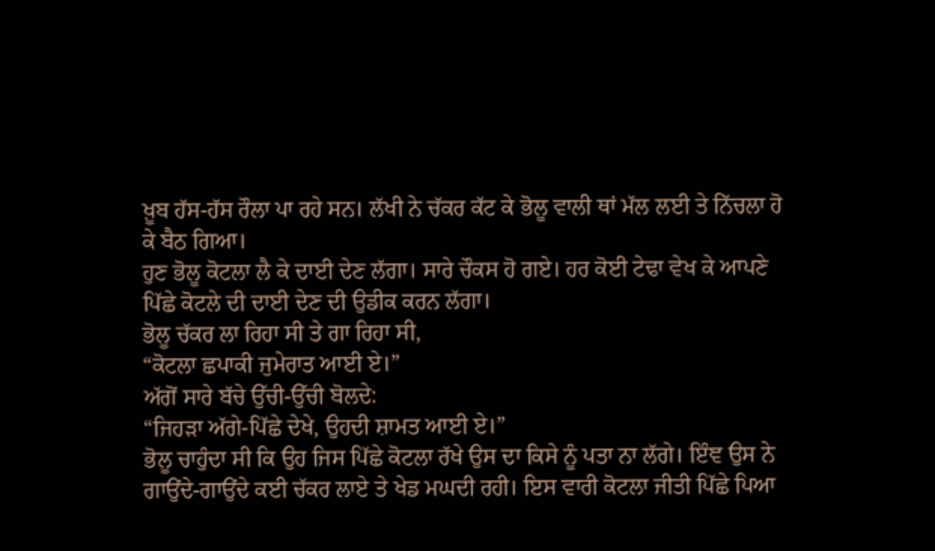ਖ਼ੂਬ ਹੱਸ-ਹੱਸ ਰੌਲਾ ਪਾ ਰਹੇ ਸਨ। ਲੱਖੀ ਨੇ ਚੱਕਰ ਕੱਟ ਕੇ ਭੋਲੂ ਵਾਲੀ ਥਾਂ ਮੱਲ ਲਈ ਤੇ ਨਿੱਚਲਾ ਹੋ ਕੇ ਬੈਠ ਗਿਆ।
ਹੁਣ ਭੋਲੂ ਕੋਟਲਾ ਲੈ ਕੇ ਦਾਈ ਦੇਣ ਲੱਗਾ। ਸਾਰੇ ਚੌਕਸ ਹੋ ਗਏ। ਹਰ ਕੋਈ ਟੇਢਾ ਵੇਖ ਕੇ ਆਪਣੇ ਪਿੱਛੇ ਕੋਟਲੇ ਦੀ ਦਾਈ ਦੇਣ ਦੀ ਉਡੀਕ ਕਰਨ ਲੱਗਾ।
ਭੋਲੂ ਚੱਕਰ ਲਾ ਰਿਹਾ ਸੀ ਤੇ ਗਾ ਰਿਹਾ ਸੀ,
“ਕੋਟਲਾ ਛਪਾਕੀ ਜੁਮੇਰਾਤ ਆਈ ਏ।”
ਅੱਗੋਂ ਸਾਰੇ ਬੱਚੇ ਉੱਚੀ-ਉੱਚੀ ਬੋਲਦੇ:
“ਜਿਹਡ਼ਾ ਅੱਗੇ-ਪਿੱਛੇ ਦੇਖੇ, ਉਹਦੀ ਸ਼ਾਮਤ ਆਈ ਏ।”
ਭੋਲੂ ਚਾਹੁੰਦਾ ਸੀ ਕਿ ਉਹ ਜਿਸ ਪਿੱਛੇ ਕੋਟਲਾ ਰੱਖੇ ਉਸ ਦਾ ਕਿਸੇ ਨੂੰ ਪਤਾ ਨਾ ਲੱਗੇ। ਇੰਞ ਉਸ ਨੇ ਗਾਉਂਦੇ-ਗਾਉਂਦੇ ਕਈ ਚੱਕਰ ਲਾਏ ਤੇ ਖੇਡ ਮਘਦੀ ਰਹੀ। ਇਸ ਵਾਰੀ ਕੋਟਲਾ ਜੀਤੀ ਪਿੱਛੇ ਪਿਆ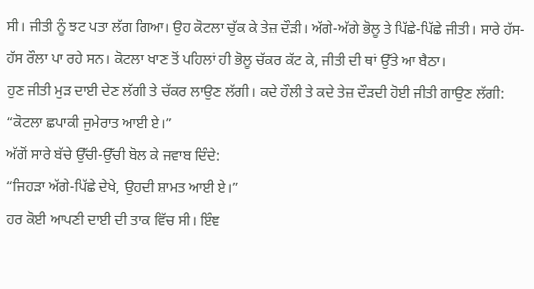ਸੀ। ਜੀਤੀ ਨੂੰ ਝਟ ਪਤਾ ਲੱਗ ਗਿਆ। ਉਹ ਕੋਟਲਾ ਚੁੱਕ ਕੇ ਤੇਜ਼ ਦੌਡ਼ੀ। ਅੱਗੇ-ਅੱਗੇ ਭੋਲੂ ਤੇ ਪਿੱਛੇ-ਪਿੱਛੇ ਜੀਤੀ। ਸਾਰੇ ਹੱਸ-ਹੱਸ ਰੌਲਾ ਪਾ ਰਹੇ ਸਨ। ਕੋਟਲਾ ਖਾਣ ਤੋਂ ਪਹਿਲਾਂ ਹੀ ਭੋਲੂ ਚੱਕਰ ਕੱਟ ਕੇ, ਜੀਤੀ ਦੀ ਥਾਂ ਉੱਤੇ ਆ ਬੈਠਾ।
ਹੁਣ ਜੀਤੀ ਮੁਡ਼ ਦਾਈ ਦੇਣ ਲੱਗੀ ਤੇ ਚੱਕਰ ਲਾਉਣ ਲੱਗੀ। ਕਦੇ ਹੌਲੀ ਤੇ ਕਦੇ ਤੇਜ਼ ਦੌਡ਼ਦੀ ਹੋਈ ਜੀਤੀ ਗਾਉਣ ਲੱਗੀ:
“ਕੋਟਲਾ ਛਪਾਕੀ ਜੁਮੇਰਾਤ ਆਈ ਏ।”
ਅੱਗੋਂ ਸਾਰੇ ਬੱਚੇ ਉੱਚੀ-ਉੱਚੀ ਬੋਲ ਕੇ ਜਵਾਬ ਦਿੰਦੇ:
“ਜਿਹਡ਼ਾ ਅੱਗੇ-ਪਿੱਛੇ ਦੇਖੇ, ਉਹਦੀ ਸ਼ਾਮਤ ਆਈ ਏ।”
ਹਰ ਕੋਈ ਆਪਣੀ ਦਾਈ ਦੀ ਤਾਕ ਵਿੱਚ ਸੀ। ਇੰਞ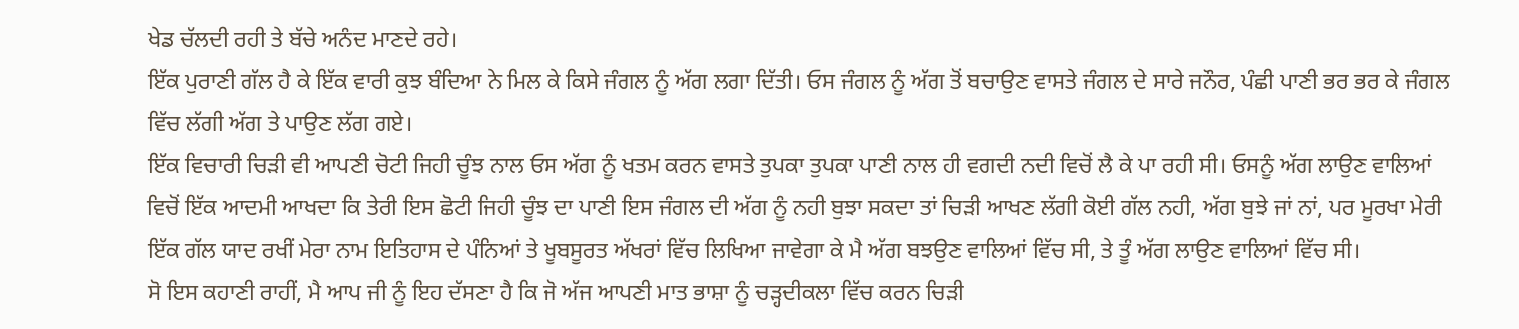ਖੇਡ ਚੱਲਦੀ ਰਹੀ ਤੇ ਬੱਚੇ ਅਨੰਦ ਮਾਣਦੇ ਰਹੇ।
ਇੱਕ ਪੁਰਾਣੀ ਗੱਲ ਹੈ ਕੇ ਇੱਕ ਵਾਰੀ ਕੁਝ ਬੰਦਿਆ ਨੇ ਮਿਲ ਕੇ ਕਿਸੇ ਜੰਗਲ ਨੂੰ ਅੱਗ ਲਗਾ ਦਿੱਤੀ। ਓਸ ਜੰਗਲ ਨੂੰ ਅੱਗ ਤੋਂ ਬਚਾਉਣ ਵਾਸਤੇ ਜੰਗਲ ਦੇ ਸਾਰੇ ਜਨੌਰ, ਪੰਛੀ ਪਾਣੀ ਭਰ ਭਰ ਕੇ ਜੰਗਲ ਵਿੱਚ ਲੱਗੀ ਅੱਗ ਤੇ ਪਾਉਣ ਲੱਗ ਗਏ।
ਇੱਕ ਵਿਚਾਰੀ ਚਿੜੀ ਵੀ ਆਪਣੀ ਚੋਟੀ ਜਿਹੀ ਚੂੰਝ ਨਾਲ ਓਸ ਅੱਗ ਨੂੰ ਖਤਮ ਕਰਨ ਵਾਸਤੇ ਤੁਪਕਾ ਤੁਪਕਾ ਪਾਣੀ ਨਾਲ ਹੀ ਵਗਦੀ ਨਦੀ ਵਿਚੋਂ ਲੈ ਕੇ ਪਾ ਰਹੀ ਸੀ। ਓਸਨੂੰ ਅੱਗ ਲਾਉਣ ਵਾਲਿਆਂ ਵਿਚੋਂ ਇੱਕ ਆਦਮੀ ਆਖਦਾ ਕਿ ਤੇਰੀ ਇਸ ਛੋਟੀ ਜਿਹੀ ਚੂੰਝ ਦਾ ਪਾਣੀ ਇਸ ਜੰਗਲ ਦੀ ਅੱਗ ਨੂੰ ਨਹੀ ਬੁਝਾ ਸਕਦਾ ਤਾਂ ਚਿੜੀ ਆਖਣ ਲੱਗੀ ਕੋਈ ਗੱਲ ਨਹੀ, ਅੱਗ ਬੁਝੇ ਜਾਂ ਨਾਂ, ਪਰ ਮੂਰਖਾ ਮੇਰੀ ਇੱਕ ਗੱਲ ਯਾਦ ਰਖੀਂ ਮੇਰਾ ਨਾਮ ਇਤਿਹਾਸ ਦੇ ਪੰਨਿਆਂ ਤੇ ਖੂਬਸੂਰਤ ਅੱਖਰਾਂ ਵਿੱਚ ਲਿਖਿਆ ਜਾਵੇਗਾ ਕੇ ਮੈ ਅੱਗ ਬਝਉਣ ਵਾਲਿਆਂ ਵਿੱਚ ਸੀ, ਤੇ ਤੂੰ ਅੱਗ ਲਾਉਣ ਵਾਲਿਆਂ ਵਿੱਚ ਸੀ।
ਸੋ ਇਸ ਕਹਾਣੀ ਰਾਹੀਂ, ਮੈ ਆਪ ਜੀ ਨੂੰ ਇਹ ਦੱਸਣਾ ਹੈ ਕਿ ਜੋ ਅੱਜ ਆਪਣੀ ਮਾਤ ਭਾਸ਼ਾ ਨੂੰ ਚੜ੍ਹਦੀਕਲਾ ਵਿੱਚ ਕਰਨ ਚਿੜੀ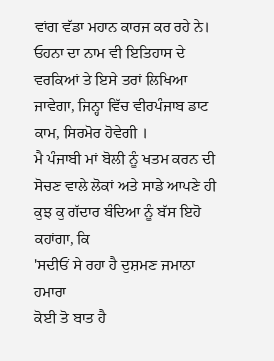ਵਾਂਗ ਵੱਡਾ ਮਹਾਨ ਕਾਰਜ ਕਰ ਰਹੇ ਨੇ। ਓਹਨਾ ਦਾ ਨਾਮ ਵੀ ਇਤਿਹਾਸ ਦੇ ਵਰਕਿਆਂ ਤੇ ਇਸੇ ਤਰਾਂ ਲਿਖਿਆ ਜਾਵੇਗਾ, ਜਿਨ੍ਹਾ ਵਿੱਚ ਵੀਰਪੰਜਾਬ ਡਾਟ ਕਾਮ, ਸਿਰਮੋਰ ਹੋਵੇਗੀ ।
ਮੈ ਪੰਜਾਬੀ ਮਾਂ ਬੋਲੀ ਨੂੰ ਖਤਮ ਕਰਨ ਦੀ ਸੋਚਣ ਵਾਲੇ ਲੋਕਾਂ ਅਤੇ ਸਾਡੇ ਆਪਣੇ ਹੀ ਕੁਝ ਕੁ ਗੱਦਾਰ ਬੰਦਿਆ ਨੂੰ ਬੱਸ ਇਹੋ ਕਹਾਂਗਾ, ਕਿ
'ਸਦੀਓਂ ਸੇ ਰਹਾ ਹੈ ਦੁਸ਼ਮਣ ਜਮਾਨਾ ਹਮਾਰਾ
ਕੋਈ ਤੋ ਬਾਤ ਹੈ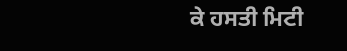ਕੇ ਹਸਤੀ ਮਿਟੀ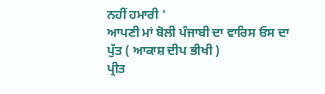ਨਹੀਂ ਹਮਾਰੀ '
ਆਪਣੀ ਮਾਂ ਬੋਲੀ ਪੰਜਾਬੀ ਦਾ ਵਾਰਿਸ ਓਸ ਦਾ ਪੁੱਤ ( ਆਕਾਸ਼ ਦੀਪ ਭੀਖੀ )
ਪ੍ਰੀਤ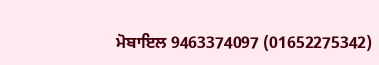ਮੋਬਾਇਲ 9463374097 (01652275342)